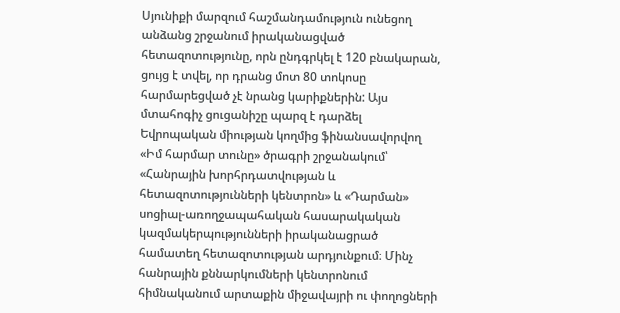Սյունիքի մարզում հաշմանդամություն ունեցող անձանց շրջանում իրականացված հետազոտությունը, որն ընդգրկել է 120 բնակարան, ցույց է տվել, որ դրանց մոտ 80 տոկոսը հարմարեցված չէ նրանց կարիքներին: Այս մտահոգիչ ցուցանիշը պարզ է դարձել Եվրոպական միության կողմից ֆինանսավորվող «Իմ հարմար տունը» ծրագրի շրջանակում՝ «Հանրային խորհրդատվության և հետազոտությունների կենտրոն» և «Դարման» սոցիալ-առողջապահական հասարակական կազմակերպությունների իրականացրած համատեղ հետազոտության արդյունքում։ Մինչ հանրային քննարկումների կենտրոնում հիմնականում արտաքին միջավայրի ու փողոցների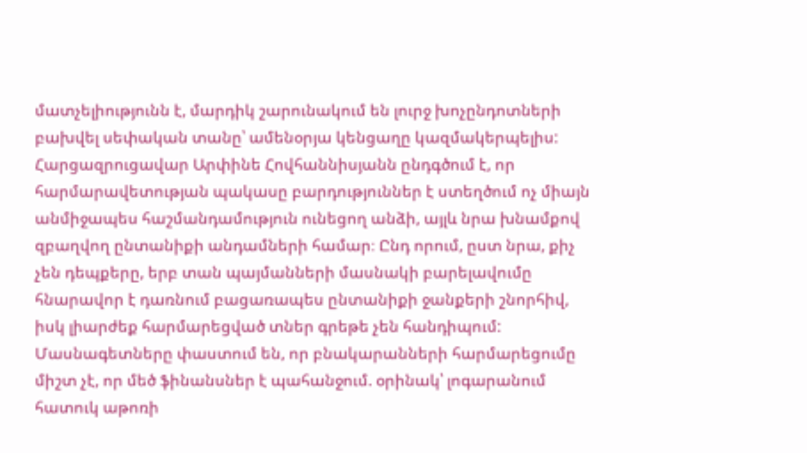մատչելիությունն է, մարդիկ շարունակում են լուրջ խոչընդոտների բախվել սեփական տանը՝ ամենօրյա կենցաղը կազմակերպելիս:
Հարցազրուցավար Արփինե Հովհաննիսյանն ընդգծում է, որ հարմարավետության պակասը բարդություններ է ստեղծում ոչ միայն անմիջապես հաշմանդամություն ունեցող անձի, այլև նրա խնամքով զբաղվող ընտանիքի անդամների համար։ Ընդ որում, ըստ նրա, քիչ չեն դեպքերը, երբ տան պայմանների մասնակի բարելավումը հնարավոր է դառնում բացառապես ընտանիքի ջանքերի շնորհիվ, իսկ լիարժեք հարմարեցված տներ գրեթե չեն հանդիպում:
Մասնագետները փաստում են, որ բնակարանների հարմարեցումը միշտ չէ, որ մեծ ֆինանսներ է պահանջում. օրինակ՝ լոգարանում հատուկ աթոռի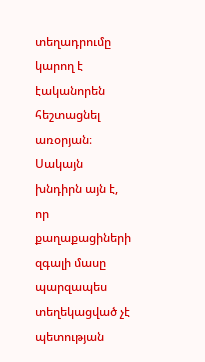տեղադրումը կարող է էականորեն հեշտացնել առօրյան։ Սակայն խնդիրն այն է, որ քաղաքացիների զգալի մասը պարզապես տեղեկացված չէ պետության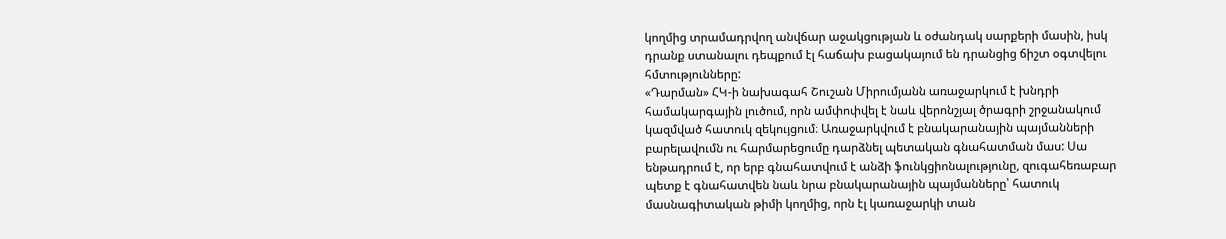կողմից տրամադրվող անվճար աջակցության և օժանդակ սարքերի մասին, իսկ դրանք ստանալու դեպքում էլ հաճախ բացակայում են դրանցից ճիշտ օգտվելու հմտությունները:
«Դարման» ՀԿ-ի նախագահ Շուշան Միրումյանն առաջարկում է խնդրի համակարգային լուծում, որն ամփոփվել է նաև վերոնշյալ ծրագրի շրջանակում կազմված հատուկ զեկույցում։ Առաջարկվում է բնակարանային պայմանների բարելավումն ու հարմարեցումը դարձնել պետական գնահատման մաս: Սա ենթադրում է, որ երբ գնահատվում է անձի ֆունկցիոնալությունը, զուգահեռաբար պետք է գնահատվեն նաև նրա բնակարանային պայմանները՝ հատուկ մասնագիտական թիմի կողմից, որն էլ կառաջարկի տան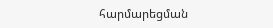հարմարեցման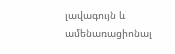լավագույն և ամենառացիոնալ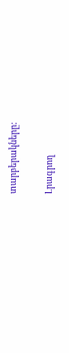տարբերակները:

Լրագրող